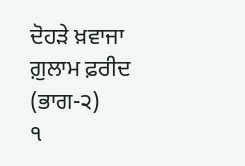ਦੋਹੜੇ ਖ਼ਵਾਜਾ ਗ਼ੁਲਾਮ ਫ਼ਰੀਦ (ਭਾਗ-੨)
੧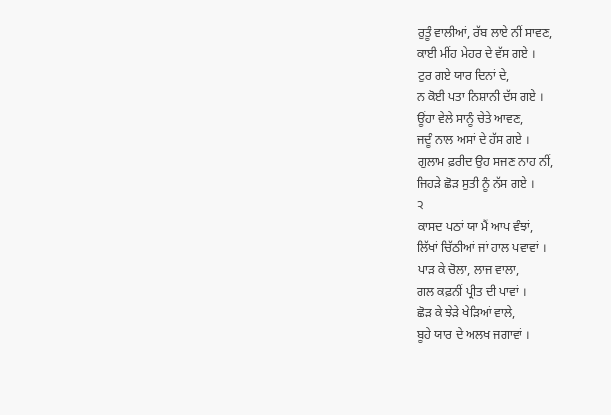ਰੁਤੂੰ ਵਾਲੀਆਂ, ਰੱਬ ਲਾਏ ਨੀਂ ਸਾਵਣ,
ਕਾਈ ਮੀਂਹ ਮੇਹਰ ਦੇ ਵੱਸ ਗਏ ।
ਟੁਰ ਗਏ ਯਾਰ ਦਿਨਾਂ ਦੇ,
ਨ ਕੋਈ ਪਤਾ ਨਿਸ਼ਾਨੀ ਦੱਸ ਗਏ ।
ਊਂਹਾ ਵੇਲੇ ਸਾਨੂੰ ਚੇਤੇ ਆਵਣ,
ਜਦੂੰ ਨਾਲ ਅਸਾਂ ਦੇ ਹੱਸ ਗਏ ।
ਗੁਲਾਮ ਫ਼ਰੀਦ ਉਹ ਸਜਣ ਨਾਹ ਨੀਂ,
ਜਿਹੜੇ ਛੋੜ ਸੁਤੀ ਨੂੰ ਨੱਸ ਗਏ ।
੨
ਕਾਸਦ ਪਠਾਂ ਯਾ ਮੈਂ ਆਪ ਵੰਝਾਂ,
ਲਿੱਖਾਂ ਚਿੱਠੀਆਂ ਜਾਂ ਹਾਲ ਪਵਾਵਾਂ ।
ਪਾੜ ਕੇ ਚੋਲਾ, ਲਾਜ ਵਾਲਾ,
ਗਲ ਕਫ਼ਨੀਂ ਪ੍ਰੀਤ ਦੀ ਪਾਵਾਂ ।
ਛੋੜ ਕੇ ਝੇੜੇ ਖੇੜਿਆਂ ਵਾਲੇ,
ਬੂਹੇ ਯਾਰ ਦੇ ਅਲਖ ਜਗਾਵਾਂ ।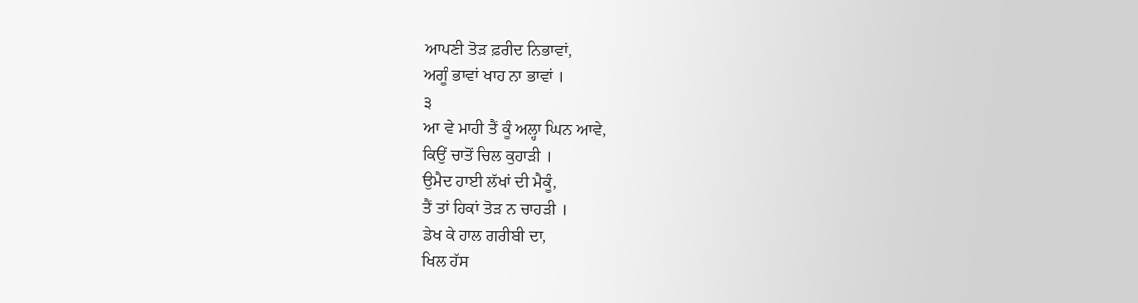ਆਪਣੀ ਤੋੜ ਫ਼ਰੀਦ ਨਿਭਾਵਾਂ,
ਅਗੂੰ ਭਾਵਾਂ ਖਾਹ ਨਾ ਭਾਵਾਂ ।
੩
ਆ ਵੇ ਮਾਹੀ ਤੈਂ ਕੂੰ ਅਲ੍ਹਾ ਘਿਨ ਆਵੇ,
ਕਿਉਂ ਚਾਤੋਂ ਚਿਲ ਕੁਹਾੜੀ ।
ਉਮੈਦ ਹਾਈ ਲੱਖਾਂ ਦੀ ਮੈਕੂੰ,
ਤੈਂ ਤਾਂ ਹਿਕਾਂ ਤੋੜ ਨ ਚਾਹੜੀ ।
ਡੇਖ ਕੇ ਹਾਲ ਗਰੀਬੀ ਦਾ,
ਖਿਲ ਹੱਸ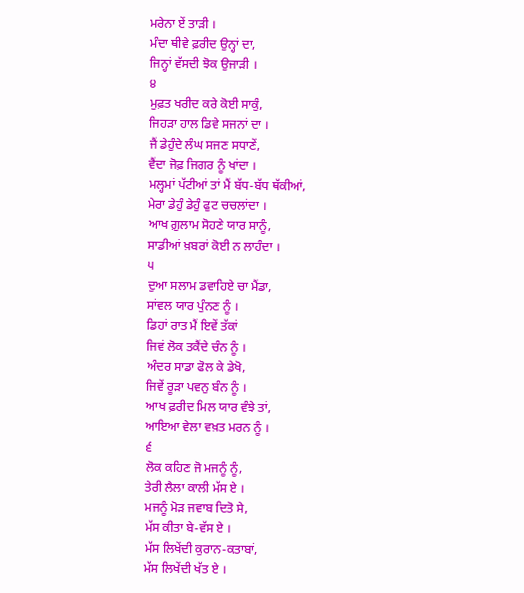ਮਰੇਨਾ ਏਂ ਤਾੜੀ ।
ਮੰਦਾ ਥੀਵੇ ਫ਼ਰੀਦ ਉਨ੍ਹਾਂ ਦਾ,
ਜਿਨ੍ਹਾਂ ਵੱਸਦੀ ਝੋਕ ਉਜਾੜੀ ।
੪
ਮੁਫ਼ਤ ਖਰੀਦ ਕਰੇ ਕੋਈ ਸਾਕੁੰ,
ਜਿਹੜਾ ਹਾਲ ਡਿਵੇ ਸਜਨਾਂ ਦਾ ।
ਜੈਂ ਡੇਹੁੰਦੇ ਲੰਘ ਸਜਣ ਸਧਾਣੇਂ,
ਵੈਂਦਾ ਜੋਫ਼ ਜਿਗਰ ਨੂੰ ਖਾਂਦਾ ।
ਮਲ੍ਹਮਾਂ ਪੱਟੀਆਂ ਤਾਂ ਮੈਂ ਬੱਧ-ਬੱਧ ਥੱਕੀਆਂ,
ਮੇਰਾ ਡੇਹੁੰ ਡੇਹੁੰ ਫੁਟ ਚਚਲਾਂਦਾ ।
ਆਖ ਗ਼ੁਲਾਮ ਸੋਹਣੇ ਯਾਰ ਸਾਨੂੰ,
ਸਾਡੀਆਂ ਖ਼ਬਰਾਂ ਕੋਈ ਨ ਲਾਹੰਦਾ ।
੫
ਦੁਆ ਸਲਾਮ ਡਵਾਹਿਏ ਚਾ ਮੈਂਡਾ,
ਸਾਂਵਲ ਯਾਰ ਪੁੰਨਣ ਨੂੰ ।
ਡਿਹਾਂ ਰਾਤ ਮੈਂ ਇਵੇਂ ਤੱਕਾਂ
ਜਿਵਂ ਲੋਕ ਤਕੈਂਦੇ ਚੰਨ ਨੂੰ ।
ਅੰਦਰ ਸਾਡਾ ਫੋਲ ਕੇ ਡੇਖੋ,
ਜਿਵੇਂ ਰੂੜਾ ਪਵਨੁ ਬੰਨ ਨੂੰ ।
ਆਖ ਫ਼ਰੀਦ ਮਿਲ ਯਾਰ ਵੰਝੇ ਤਾਂ,
ਆਇਆ ਵੇਲਾ ਵਖ਼ਤ ਮਰਨ ਨੂੰ ।
੬
ਲੋਕ ਕਹਿਣ ਜੋ ਮਜਨੂੰ ਨੂੰ,
ਤੇਰੀ ਲੈਲਾ ਕਾਲੀ ਮੱਸ ਏ ।
ਮਜਨੂੰ ਮੋੜ ਜਵਾਬ ਦਿਤੋ ਸੇ,
ਮੱਸ ਕੀਤਾ ਬੇ-ਵੱਸ ਏ ।
ਮੱਸ ਲਿਖੇਂਦੀ ਕੁਰਾਨ-ਕਤਾਬਾਂ,
ਮੱਸ ਲਿਖੇਂਦੀ ਖੱਤ ਏ ।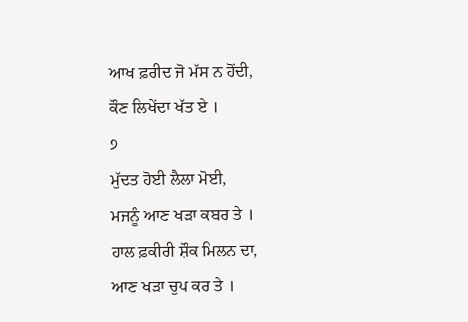ਆਖ ਫ਼ਰੀਦ ਜੋ ਮੱਸ ਨ ਹੋਂਦੀ,
ਕੌਣ ਲਿਖੇਂਦਾ ਖੱਤ ਏ ।
੭
ਮੁੱਦਤ ਹੋਈ ਲੈਲਾ ਮੋਈ,
ਮਜਨੂੰ ਆਣ ਖੜਾ ਕਬਰ ਤੇ ।
ਹਾਲ ਫ਼ਕੀਰੀ ਸ਼ੌਕ ਮਿਲਨ ਦਾ,
ਆਣ ਖੜਾ ਚੁਪ ਕਰ ਤੇ ।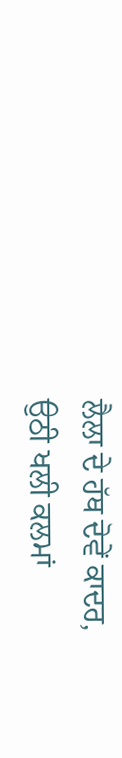ਲੈਲਾ ਦੇ ਹੱਥ ਦੋਵੇਂ ਕਾਦਰ,
ਉਠੀ ਖਲੀ ਕਲਮਾਂ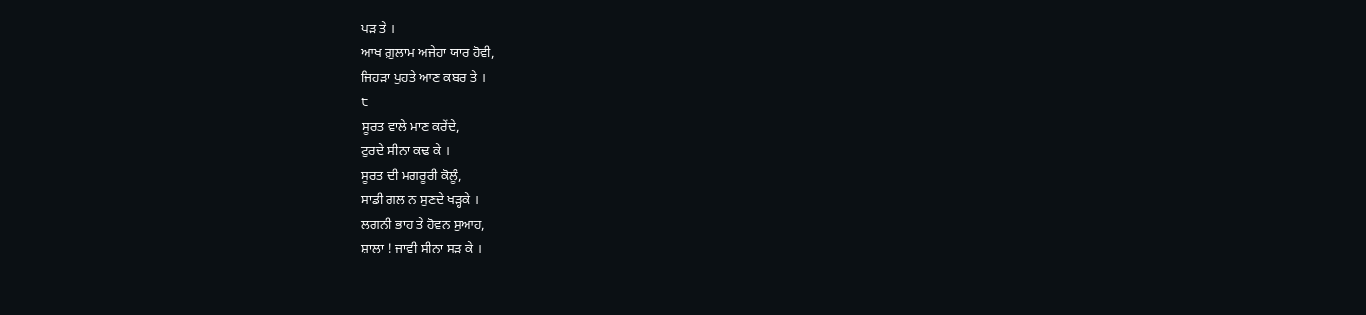ਪੜ ਤੇ ।
ਆਖ ਗ਼ੁਲਾਮ ਅਜੇਹਾ ਯਾਰ ਹੋਵੀ,
ਜਿਹੜਾ ਪੁਹਤੇ ਆਣ ਕਬਰ ਤੇ ।
੮
ਸੂਰਤ ਵਾਲੇ ਮਾਣ ਕਰੇਂਦੇ,
ਟੁਰਦੇ ਸੀਨਾ ਕਢ ਕੇ ।
ਸੂਰਤ ਦੀ ਮਗਰੂਰੀ ਕੋਲੂੰ,
ਸਾਡੀ ਗਲ ਨ ਸੁਣਦੇ ਖੜ੍ਹਕੇ ।
ਲਗਨੀ ਭਾਹ ਤੇ ਹੋਵਨ ਸੁਆਹ,
ਸ਼ਾਲਾ ! ਜਾਵੀ ਸੀਨਾ ਸੜ ਕੇ ।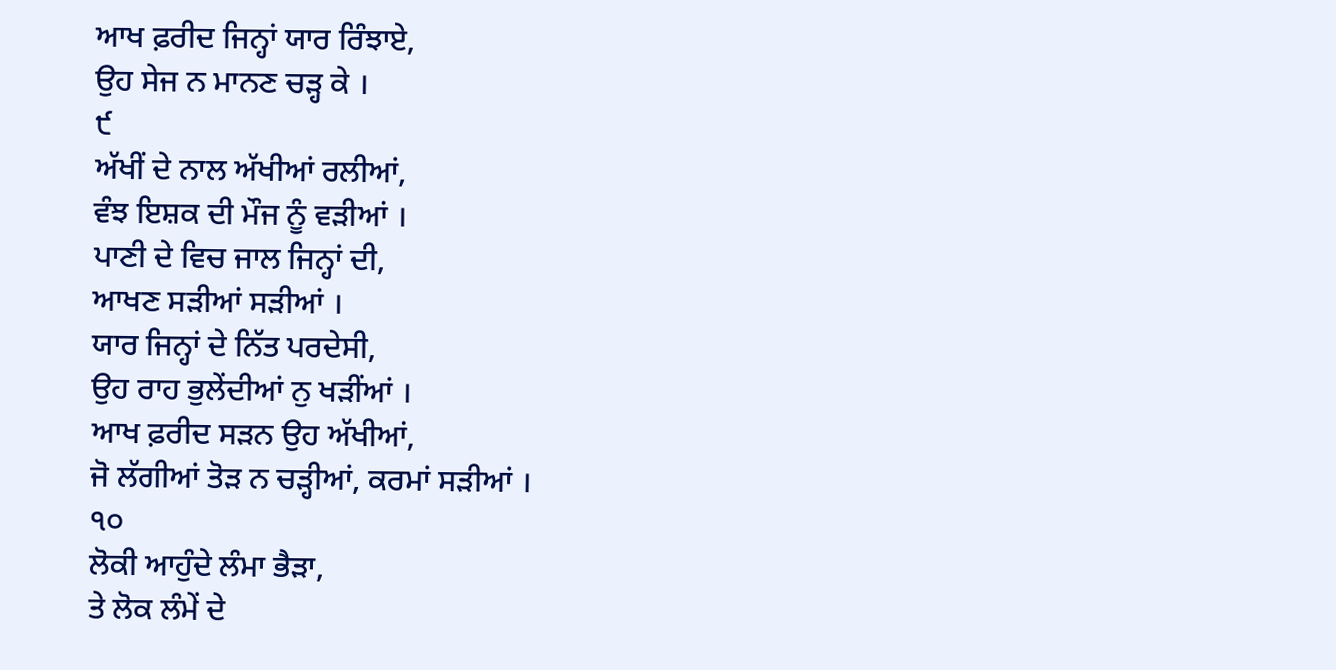ਆਖ ਫ਼ਰੀਦ ਜਿਨ੍ਹਾਂ ਯਾਰ ਰਿੰਝਾਏ,
ਉਹ ਸੇਜ ਨ ਮਾਨਣ ਚੜ੍ਹ ਕੇ ।
੯
ਅੱਖੀਂ ਦੇ ਨਾਲ ਅੱਖੀਆਂ ਰਲੀਆਂ,
ਵੰਝ ਇਸ਼ਕ ਦੀ ਮੌਜ ਨੂੰ ਵੜੀਆਂ ।
ਪਾਣੀ ਦੇ ਵਿਚ ਜਾਲ ਜਿਨ੍ਹਾਂ ਦੀ,
ਆਖਣ ਸੜੀਆਂ ਸੜੀਆਂ ।
ਯਾਰ ਜਿਨ੍ਹਾਂ ਦੇ ਨਿੱਤ ਪਰਦੇਸੀ,
ਉਹ ਰਾਹ ਭੁਲੇਂਦੀਆਂ ਨੁ ਖੜੀਂਆਂ ।
ਆਖ ਫ਼ਰੀਦ ਸੜਨ ਉਹ ਅੱਖੀਆਂ,
ਜੋ ਲੱਗੀਆਂ ਤੋੜ ਨ ਚੜ੍ਹੀਆਂ, ਕਰਮਾਂ ਸੜੀਆਂ ।
੧੦
ਲੋਕੀ ਆਹੁੰਦੇ ਲੰਮਾ ਭੈੜਾ,
ਤੇ ਲੋਕ ਲੰਮੇਂ ਦੇ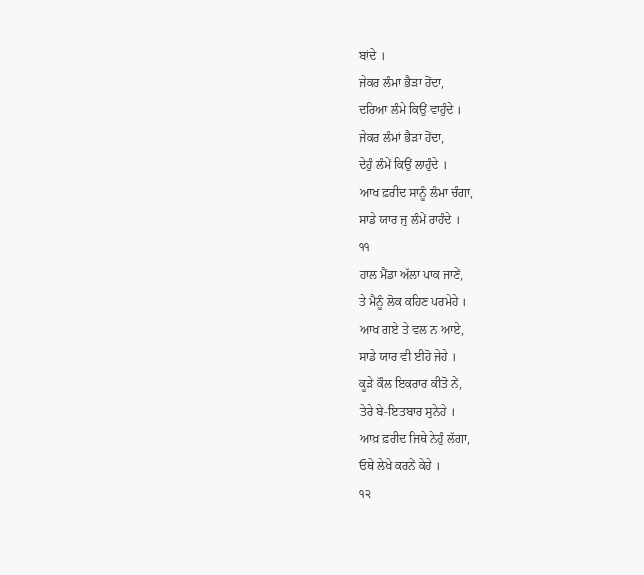ਬਾਂਦੇ ।
ਜੇਕਰ ਲੰਮਾ ਭੈੜਾ ਹੋਂਦਾ,
ਦਰਿਆ ਲੰਮੇ ਕਿਉਂ ਵਾਹੁੰਦੇ ।
ਜੇਕਰ ਲੰਮਾਂ ਭੈੜਾ ਹੋਂਦਾ,
ਦੇਹੁੰ ਲੰਮੇਂ ਕਿਉਂ ਲਾਹੁੰਦੇ ।
ਆਖ ਫ਼ਰੀਦ ਸਾਨੂੰ ਲੰਮਾ ਚੰਗਾ,
ਸਾਡੇ ਯਾਰ ਜੁ ਲੰਮੇਂ ਰਾਹੰਦੇ ।
੧੧
ਹਾਲ ਮੈਂਡਾ ਅੱਲਾ ਪਾਕ ਜਾਣੇਂ,
ਤੇ ਮੈਨੂੰ ਲੋਕ ਕਹਿਣ ਪਰਮੇਹੇ ।
ਆਖ ਗਏ ਤੇ ਵਲ ਨ ਆਏ,
ਸਾਡੇ ਯਾਰ ਵੀ ਈਹੋ ਜੇਹੇ ।
ਕੂੜੇ ਕੌਲ ਇਕਰਾਰ ਕੀਤੋ ਨੇਂ,
ਤੇਰੇ ਬੇ-ਇਤਬਾਰ ਸੁਨੇਹੇ ।
ਆਖ਼ ਫ਼ਰੀਦ ਜਿਥੇ ਨੇਹੁੰ ਲੱਗਾ,
ਓਥੇ ਲੇਖੇ ਕਰਨੇਂ ਕੇਹੇ ।
੧੨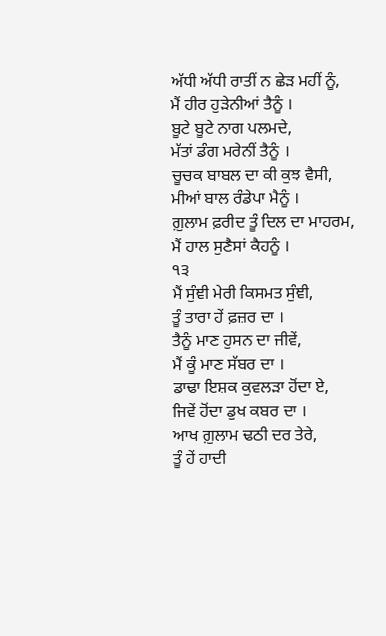ਅੱਧੀ ਅੱਧੀ ਰਾਤੀਂ ਨ ਛੇੜ ਮਹੀਂ ਨੂੰ,
ਮੈਂ ਹੀਰ ਹੁੜੇਨੀਆਂ ਤੈਨੂੰ ।
ਬੂਟੇ ਬੂਟੇ ਨਾਗ ਪਲਮਦੇ,
ਮੱਤਾਂ ਡੰਗ ਮਰੇਨੀਂ ਤੈਨੂੰ ।
ਚੂਚਕ ਬਾਬਲ ਦਾ ਕੀ ਕੁਝ ਵੈਸੀ,
ਮੀਆਂ ਬਾਲ ਰੰਡੇਪਾ ਮੈਨੂੰ ।
ਗ਼ੁਲਾਮ ਫ਼ਰੀਦ ਤੂੰ ਦਿਲ ਦਾ ਮਾਹਰਮ,
ਮੈਂ ਹਾਲ ਸੁਣੈਸਾਂ ਕੈਹਨੂੰ ।
੧੩
ਮੈਂ ਸੁੰਞੀ ਮੇਰੀ ਕਿਸਮਤ ਸੁੰਞੀ,
ਤੂੰ ਤਾਰਾ ਹੇਂ ਫ਼ਜ਼ਰ ਦਾ ।
ਤੈਨੂੰ ਮਾਣ ਹੁਸਨ ਦਾ ਜੀਵੇਂ,
ਮੈਂ ਕੂੰ ਮਾਣ ਸੱਬਰ ਦਾ ।
ਡਾਢਾ ਇਸ਼ਕ ਕੁਵਲੜਾ ਹੋਂਦਾ ਏ,
ਜਿਵੇਂ ਹੋਂਦਾ ਡੁਖ ਕਬਰ ਦਾ ।
ਆਖ ਗ਼ੁਲਾਮ ਢਠੀ ਦਰ ਤੇਰੇ,
ਤੂੰ ਹੇਂ ਹਾਦੀ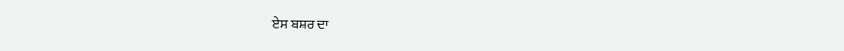ਏਸ ਬਸ਼ਰ ਦਾ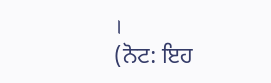।
(ਨੋਟ: ਇਹ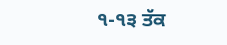੧-੧੩ ਤੱਕ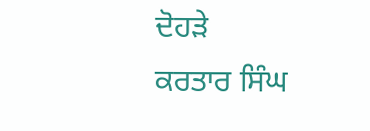ਦੋਹੜੇ
ਕਰਤਾਰ ਸਿੰਘ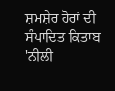ਸ਼ਮਸ਼ੇਰ ਹੋਰਾਂ ਦੀ
ਸੰਪਾਦਿਤ ਕਿਤਾਬ 'ਨੀਲੀ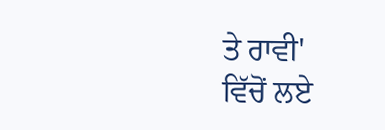ਤੇ ਰਾਵੀ'
ਵਿੱਚੋਂ ਲਏ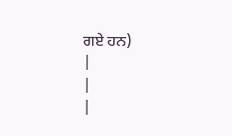ਗਏ ਹਨ)
|
|
|